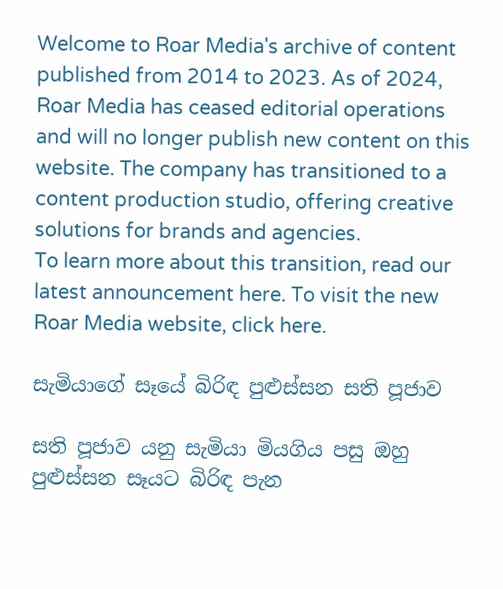Welcome to Roar Media's archive of content published from 2014 to 2023. As of 2024, Roar Media has ceased editorial operations and will no longer publish new content on this website. The company has transitioned to a content production studio, offering creative solutions for brands and agencies.
To learn more about this transition, read our latest announcement here. To visit the new Roar Media website, click here.

සැමියාගේ සෑයේ බිරිඳ පුළුස්සන සති පූජාව

සති පූජාව යනු සැමියා මියගිය පසු ඔහු පුළුස්සන සෑයට බිරිඳ පැන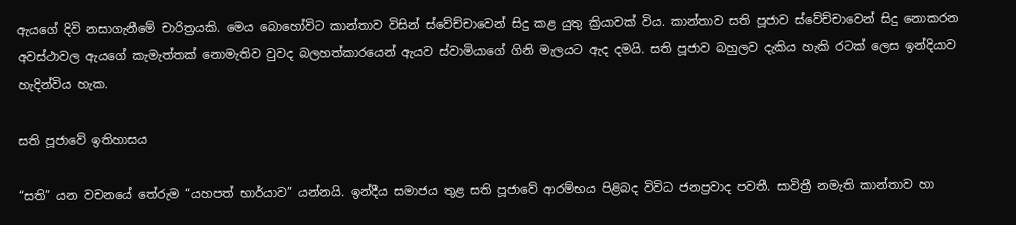ඇයගේ දිවි නසාගැනීමේ චාරිත්‍රයකි. මෙය බොහෝවිට කාන්තාව විසින් ස්වේච්චාවෙන් සිදු කළ යුතු ක්‍රියාවක් විය. කාන්තාව සති පූජාව ස්වේච්චාවෙන් සිදු නොකරන අවස්ථාවල ඇයගේ කැමැත්තක් නොමැතිව වුවද බලහත්කාරයෙන් ඇයව ස්වාමියාගේ ගිනි මැලයට ඇද දමයි. සති පූජාව බහුලව දැකිය හැකි රටක් ලෙස ඉන්දියාව හැදින්විය හැක.

සති පූජාවේ ඉතිහාසය

“සති” යන වචනයේ තේරුම “යහපත් භාර්යාව” යන්නයි. ඉන්දීය සමාජය තුළ සති පූජාවේ ආරම්භය පිළිබද විවිධ ජනප්‍රවාද පවතී. සාවිත්‍රී නමැති කාන්තාව හා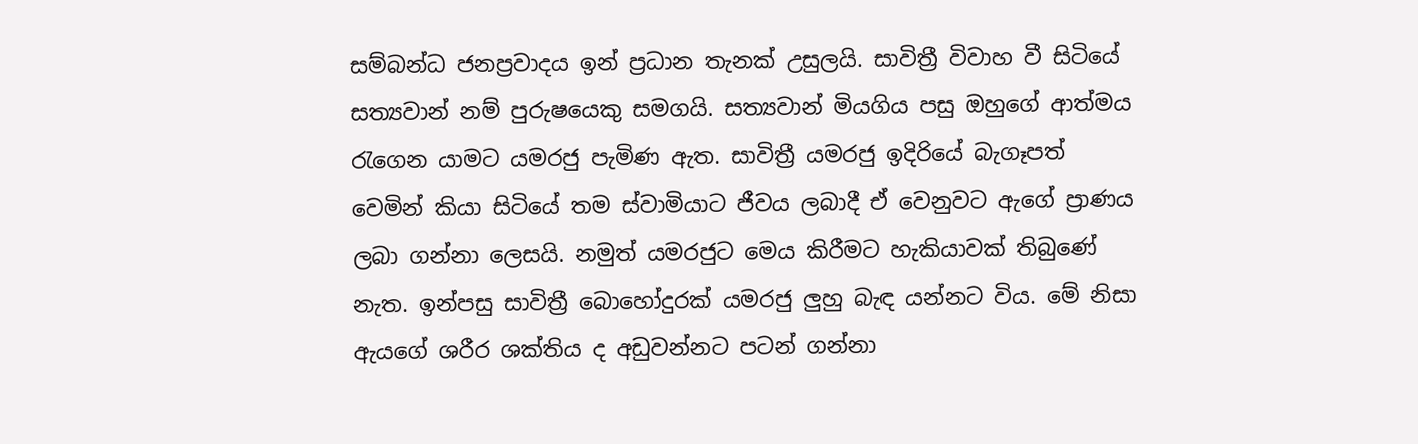සම්බන්ධ ජනප්‍රවාදය ඉන් ප්‍රධාන තැනක් උසුලයි. සාවිත්‍රී විවාහ වී සිටියේ සත්‍යවාන් නම් පුරුෂයෙකු සමගයි. සත්‍යවාන් මියගිය පසු ඔහුගේ ආත්මය රැගෙන යාමට යමරජු පැමිණ ඇත. සාවිත්‍රී යමරජු ඉදිරියේ බැගෑපත් වෙමින් කියා සිටියේ තම ස්වාමියාට ජීවය ලබාදී ඒ වෙනුවට ඇගේ ප්‍රාණය ලබා ගන්නා ලෙසයි. නමුත් යමරජුට මෙය කිරීමට හැකියාවක් තිබුණේ නැත. ඉන්පසු සාවිත්‍රී බොහෝදුරක් යමරජු ලුහු බැඳ යන්නට විය. මේ නිසා ඇයගේ ශරීර ශක්තිය ද අඩුවන්නට පටන් ගන්නා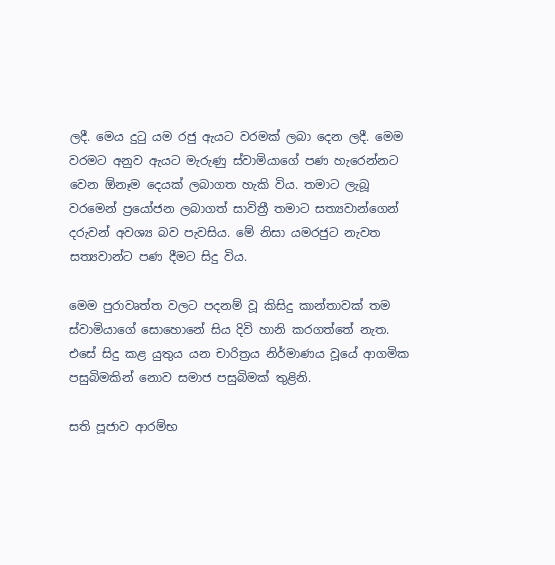ලදී. මෙය දුටු යම රජු ඇයට වරමක් ලබා දෙන ලදී. මෙම වරමට අනුව ඇයට මැරුණු ස්වාමියාගේ පණ හැරෙන්නට වෙන ඕනෑම දෙයක් ලබාගත හැකි විය. තමාට ලැබූ වරමෙන් ප්‍රයෝජන ලබාගත් සාවිත්‍රී තමාට සත්‍යවාන්ගෙන් දරුවන් අවශ්‍ය බව පැවසිය. මේ නිසා යමරජුට නැවත සත්‍යවාන්ට පණ දීමට සිදු විය.

මෙම පුරාවෘත්ත වලට පදනම් වූ කිසිදු කාන්තාවක් තම ස්වාමියාගේ සොහොනේ සිය දිවි හානි කරගත්තේ නැත. එසේ සිදු කළ යුතුය යන චාරිත්‍රය නිර්මාණය වූයේ ආගමික පසුබිමකින් නොව සමාජ පසුබිමක් තුළිනි.

සති පූජාව ආරම්භ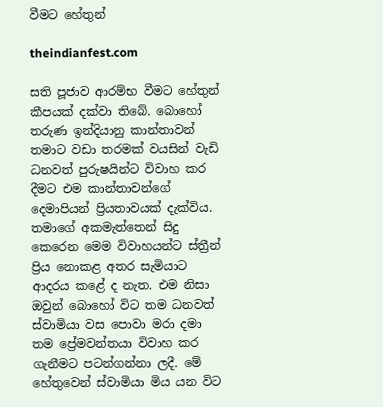වීමට හේතුන්

theindianfest.com

සති පූජාව ආරම්භ වීමට හේතුන් කීපයක් දක්වා තිබේ. බොහෝ තරුණ ඉන්දියානු කාන්තාවන් තමාට වඩා තරමක් වයසින් වැඩි ධනවත් පුරුෂයින්ට විවාහ කර දීමට එම කාන්තාවන්ගේ දෙමාපියන් ප්‍රියතාවයක් දැක්විය. තමාගේ අකමැත්තෙන් සිදු කෙරෙන මෙම විවාහයන්ට ස්ත්‍රීන් ප්‍රිය නොකළ අතර සැමියාට ආදරය කළේ ද නැත. එම නිසා ඔවුන් බොහෝ විට තම ධනවත් ස්වාමියා වස පොවා මරා දමා තම ප්‍රේමවන්තයා විවාහ කර ගැනීමට පටන්ගන්නා ලදී. මේ හේතුවෙන් ස්වාමියා මිය යන විට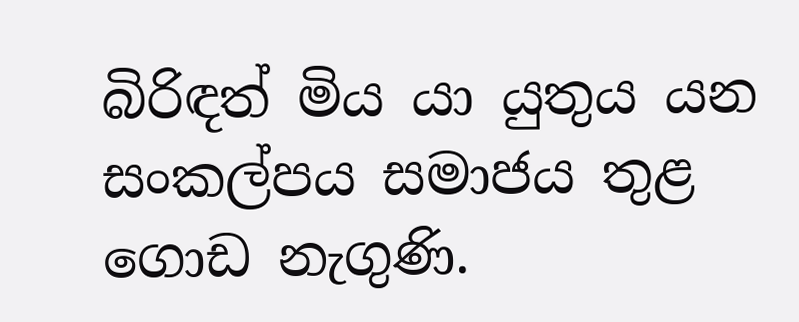බිරිඳත් මිය යා යුතුය යන සංකල්පය සමාජය තුළ ගොඩ නැගුණි.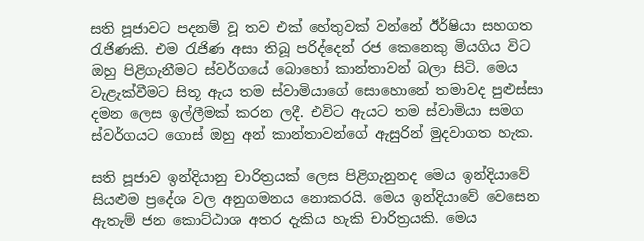සති පූජාවට පදනම් වූ තව එක් හේතුවක් වන්නේ ඊර්ෂියා සහගත රැජිණකි. එම රැජිණ අසා තිබූ පරිද්දෙන් රජ කෙනෙකු මියගිය විට ඔහු පිළිගැනීමට ස්වර්ගයේ බොහෝ කාන්තාවන් බලා සිටි. මෙය වැළැක්වීමට සිතූ ඇය තම ස්වාමියාගේ සොහොනේ තමාවද පුළුස්සා දමන ලෙස ඉල්ලීමක් කරන ලදී. එවිට ඇයට තම ස්වාමියා සමග ස්වර්ගයට ගොස් ඔහු අන් කාන්තාවන්ගේ ඇසුරින් මුදවාගත හැක.

සති පූජාව ඉන්දියානු චාරිත්‍රයක් ලෙස පිළිගැනුනද මෙය ඉන්දියාවේ සියළුම ප්‍රදේශ වල අනුගමනය නොකරයි. මෙය ඉන්දියාවේ වෙසෙන ඇතැම් ජන කොට්ඨාශ අතර දැකිය හැකි චාරිත්‍රයකි. මෙය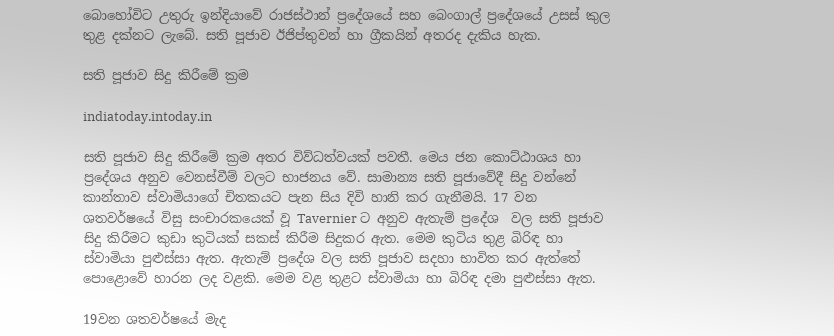බොහෝවිට උතුරු ඉන්දියාවේ රාජස්ථාන් ප්‍රදේශයේ සහ බෙංගාල් ප්‍රදේශයේ උසස් කුල තුළ දක්නට ලැබේ. සති පූජාව ඊජිප්තුවන් හා ග්‍රීකයින් අතරද දැකිය හැක.

සති පූජාව සිදු කිරීමේ ක්‍රම

indiatoday.intoday.in

සති පූජාව සිදු කිරීමේ ක්‍රම අතර විව්ධත්වයක් පවතී. මෙය ජන කොට්ඨාශය හා ප්‍රදේශය අනුව වෙනස්වීම් වලට භාජනය වේ. සාමාන්‍ය සති පූජාවේදී සිදු වන්නේ කාන්තාව ස්වාමියාගේ චිතකයට පැන සිය දිවි හානි කර ගැනීමයි. 17 වන ශතවර්ෂයේ විසු සංචාරකයෙක් වූ Tavernier ට අනුව ඇතැම් ප්‍රදේශ  වල සති පූජාව සිදු කිරීමට කුඩා කුටියක් සකස් කිරීම සිදුකර ඇත. මෙම කුටිය තුළ බිරිඳ හා ස්වාමියා පුළුස්සා ඇත. ඇතැම් ප්‍රදේශ වල සති පූජාව සදහා භාවිත කර ඇත්තේ පොළොවේ හාරන ලද වළකි. මෙම වළ තුළට ස්වාමියා හා බිරිඳ දමා පුළුස්සා ඇත.

19වන ශතවර්ෂයේ මැද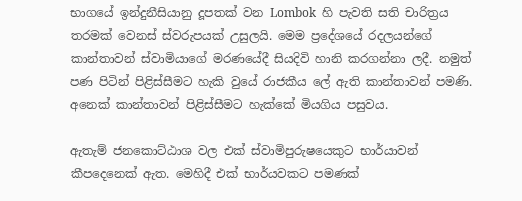භාගයේ ඉන්දුනීසියානු දූපතක් වන Lombok  හි පැවති සති චාරිත්‍රය තරමක් වෙනස් ස්වරුපයක් උසුලයි. මෙම ප්‍රදේශයේ රදලයන්ගේ කාන්තාවන් ස්වාමියාගේ මරණයේදී සියදිවි හානි කරගන්නා ලදී. නමුත් පණ පිටින් පිළිස්සීමට හැකි වුයේ රාජකීය ලේ ඇති කාන්තාවන් පමණි. අනෙක් කාන්තාවන් පිළිස්සීමට හැක්කේ මියගිය පසුවය.

ඇතැම් ජනකොට්ඨාශ වල එක් ස්වාමිපුරුෂයෙකුට භාර්යාවන් කීපදෙනෙක් ඇත. මෙහිදී එක් භාර්යවකට පමණක්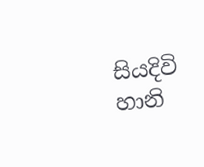සියදිවි හානි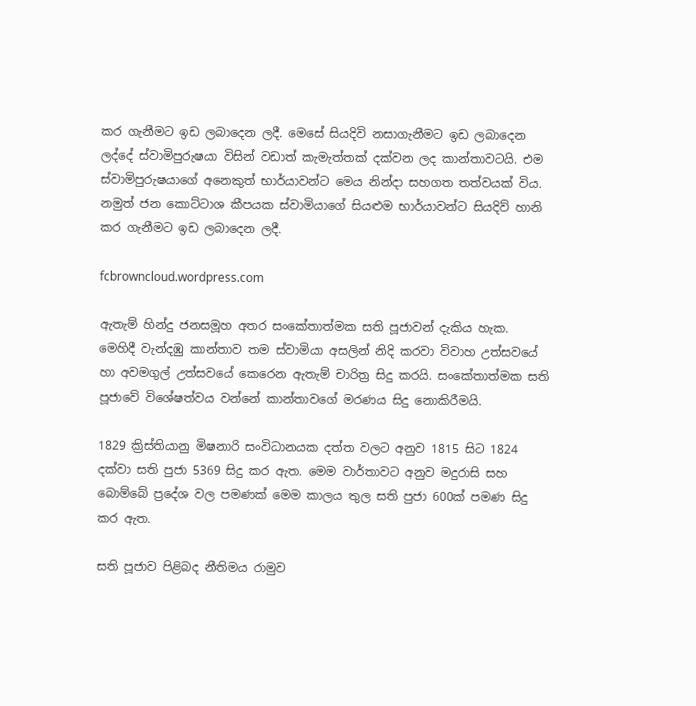කර ගැනීමට ඉඩ ලබාදෙන ලදී. මෙසේ සියදිවි නසාගැනීමට ඉඩ ලබාදෙන ලද්දේ ස්වාමිපුරුෂයා විසින් වඩාත් කැමැත්තක් දක්වන ලද කාන්තාවටයි. එම ස්වාමිපුරුෂයාගේ අනෙකුත් භාර්යාවන්ට මෙය නින්දා සහගත තත්වයක් විය. නමුත් ජන කොට්ටාශ කීපයක ස්වාමියාගේ සියළුම භාර්යාවන්ට සියදිව් හානි කර ගැනීමට ඉඩ ලබාදෙන ලදී.

fcbrowncloud.wordpress.com

ඇතැම් හින්දු ජනසමූහ අතර සංකේතාත්මක සති පූජාවන් දැකිය හැක. මෙහිදී වැන්දඹු කාන්තාව තම ස්වාමියා අසලින් නිදි කරවා විවාහ උත්සවයේ හා අවමගුල් උත්සවයේ කෙරෙන ඇතැම් චාරිත්‍ර සිදු කරයි. සංකේතාත්මක සති පූජාවේ විශේෂත්වය වන්නේ කාන්තාවගේ මරණය සිදු නොකිරීමයි.

1829 ක්‍රිස්තියානු මිෂනාරි සංවිධානයක දත්ත වලට අනුව 1815 සිට 1824 දක්වා සති පුජා 5369 සිදු කර ඇත. මෙම වාර්තාවට අනුව මදුරාසි සහ බොම්බේ ප්‍රදේශ වල පමණක් මෙම කාලය තුල සති පුජා 600ක් පමණ සිදු කර ඇත.

සති පූජාව පිළිබද නීතිමය රාමුව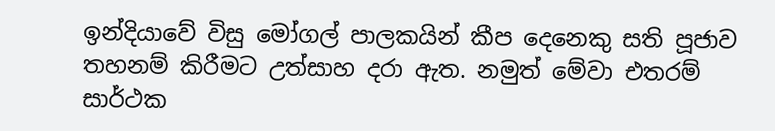ඉන්දියාවේ විසු මෝගල් පාලකයින් කීප දෙනෙකු සති පූජාව තහනම් කිරීමට උත්සාහ දරා ඇත. නමුත් මේවා එතරම් සාර්ථක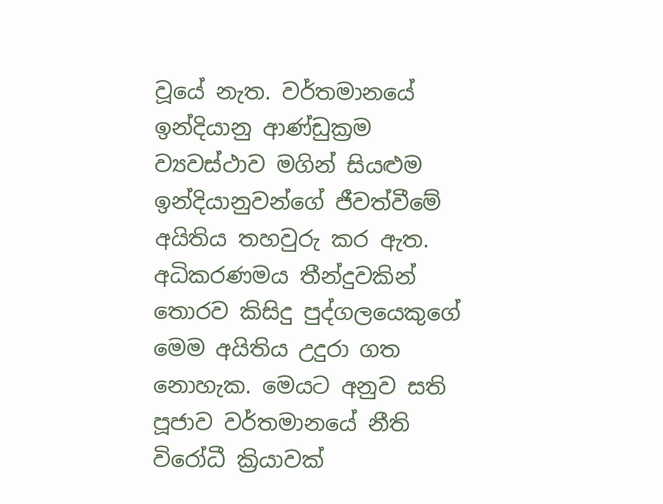වූයේ නැත. වර්තමානයේ ඉන්දියානු ආණ්ඩුක්‍රම ව්‍යවස්ථාව මගින් සියළුම ඉන්දියානුවන්ගේ ජීවත්වීමේ අයිතිය තහවුරු කර ඇත. අධිකරණමය තීන්දුවකින් තොරව කිසිදු පුද්ගලයෙකුගේ මෙම අයිතිය උදුරා ගත නොහැක. මෙයට අනුව සති පූජාව වර්තමානයේ නීති විරෝධී ක්‍රියාවක්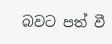බවට පත් වී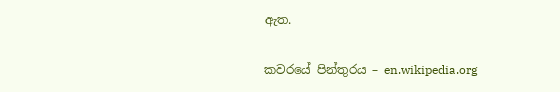ඇත.

කවරයේ පින්තුරය – en.wikipedia.org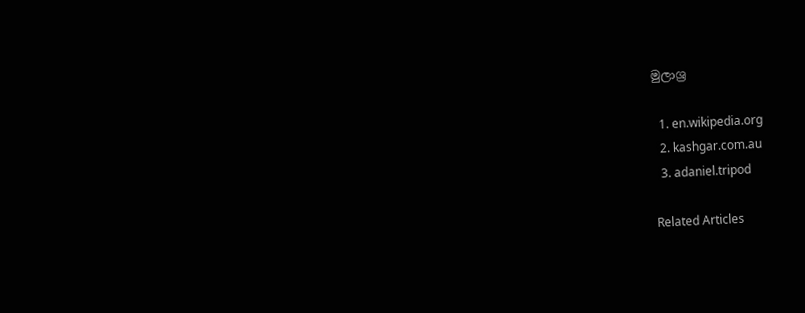මුලාශ්‍ර

  1. en.wikipedia.org
  2. kashgar.com.au
  3. adaniel.tripod

Related Articles